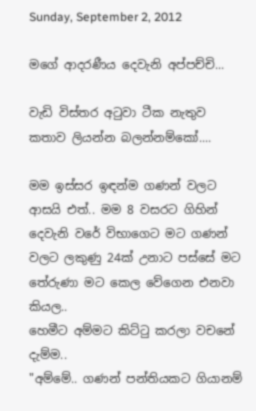Sunday, September 2, 2012

මගේ ආදරණීය දෙවැනි අප්පච්චි...

වැඩි විස්තර අටුවා ටීක නැතුව කතාව ලියන්න බලන්නම්කෝ....

මම ඉස්සර ඉඳන්ම ගණන් වලට ආසයි එත්.. මම 8 වසරට ගිහින් දෙවැනි වරේ විභාගෙට මට ගණන් වලට ලකුණු 24ක් උනාට පස්සේ මට තේරුණා මට කෙල වේගෙන එනවා කියල..
හෙමීට අම්මට කිට්ටු කරලා වචනේ දැම්ම..
"අම්මේ.. ගණන් පන්තියකට ගියානම්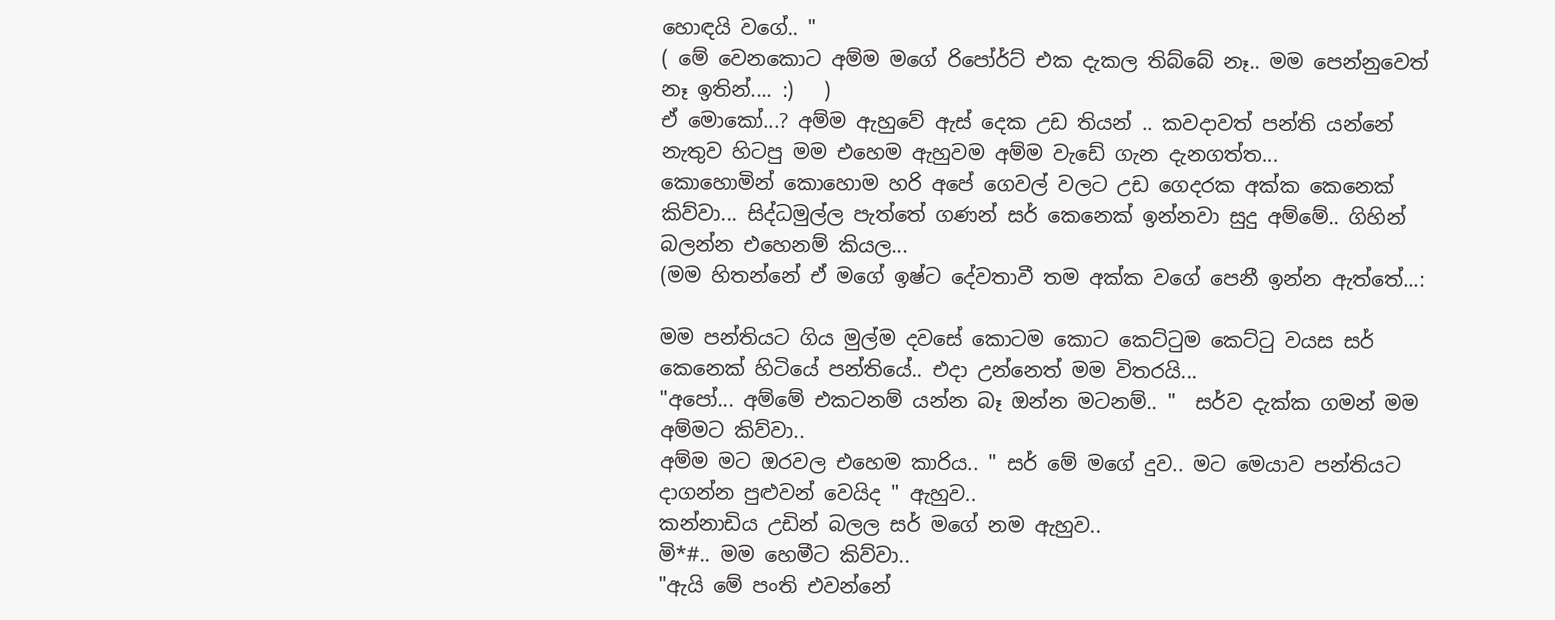හොඳයි වගේ.. "
( මේ වෙනකොට අම්ම මගේ රිපෝර්ට් එක දැකල තිබ්බේ නෑ.. මම පෙන්නුවෙත් නෑ ඉතින්.... :)   )
ඒ මොකෝ...? අම්ම ඇහුවේ ඇස් දෙක උඩ තියන් .. කවදාවත් පන්ති යන්නේ නැතුව හිටපු මම එහෙම ඇහුවම අම්ම වැඩේ ගැන දැනගත්ත...
කොහොමින් කොහොම හරි අපේ ගෙවල් වලට උඩ ගෙදරක අක්ක කෙනෙක් කිව්වා... සිද්ධමුල්ල පැත්තේ ගණන් සර් කෙනෙක් ඉන්නවා සුදු අම්මේ.. ගිහින් බලන්න එහෙනම් කියල...
(මම හිතන්නේ ඒ මගේ ඉෂ්ට දේවතාවී තම අක්ක වගේ පෙනී ඉන්න ඇත්තේ...:

මම පන්තියට ගිය මුල්ම දවසේ කොටම කොට කෙට්ටුම කෙට්ටු වයස සර් කෙනෙක් හිටියේ පන්තියේ.. එදා උන්නෙත් මම විතරයි...
"අපෝ... අම්මේ එකටනම් යන්න බෑ ඔන්න මටනම්.. "  සර්ව දැක්ක ගමන් මම අම්මට කිව්වා..
අම්ම මට ඔරවල එහෙම කාරිය.. " සර් මේ මගේ දුව.. මට මෙයාව පන්තියට දාගන්න පුළුවන් වෙයිද " ඇහුව..
කන්නාඩිය උඩින් බලල සර් මගේ නම ඇහුව..
මි*#.. මම හෙමීට කිව්වා..
"ඇයි මේ පංති එවන්නේ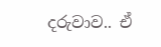දරුවාව.. ඒ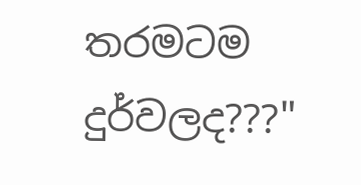තරමටම දුර්වලද???"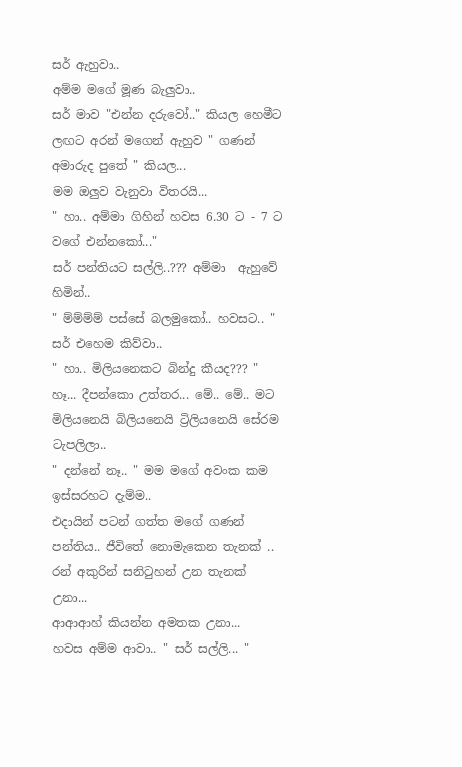සර් ඇහුවා..
අම්ම මගේ මූණ බැලුවා..
සර් මාව "එන්න දරුවෝ.." කියල හෙමීට ලඟට අරන් මගෙන් ඇහුව " ගණන් අමාරුද පුතේ " කියල...
මම ඔලුව වැනුවා විතරයි...
" හා.. අම්මා ගිහින් හවස 6.30 ට - 7 ට  වගේ එන්නකෝ..."
සර් පන්තියට සල්ලි..??? අම්මා  ඇහුවේ හිමින්..
" ම්ම්ම්ම් පස්සේ බලමුකෝ.. හවසට.. " සර් එහෙම කිව්වා..
" හා.. මිලියනෙකට බින්දු කීයද??? "  හෑ... දීපන්කො උත්තර... මේ.. මේ.. මට මිලියනෙයි බිලියනෙයි ට්‍රිලියනෙයි සේරම ටැපලිලා..
" දන්නේ නෑ.. " මම මගේ අවංක කම ඉස්සරහට දැම්ම..
එදායින් පටන් ගත්ත මගේ ගණන් පන්තිය.. ජීවිතේ නොමැකෙන තැනක් .. රන් අකුරින් සනිටුහන් උන තැනක් උනා...
ආආආහ් කියන්න අමතක උනා...
හවස අම්ම ආවා.. " සර් සල්ලි... "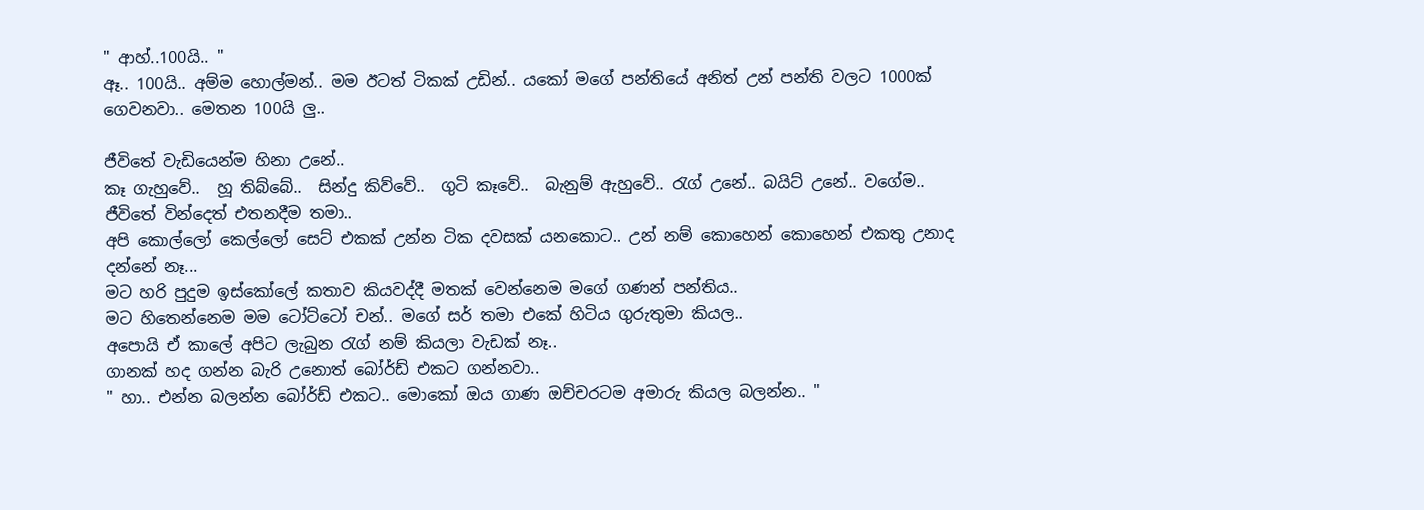" ආහ්..100යි.. "
ඈ.. 100යි.. අම්ම හොල්මන්.. මම ඊටත් ටිකක් උඩින්.. යකෝ මගේ පන්තියේ අනිත් උන් පන්ති වලට 1000ක් ගෙවනවා.. මෙතන 100යි ලු..

ජීවිතේ වැඩියෙන්ම හිනා උනේ..
කෑ ගැහුවේ..  හූ තිබ්බේ..  සින්දු කිව්වේ..  ගුටි කෑවේ..  බැනුම් ඇහුවේ.. රැග් උනේ.. බයිට් උනේ.. වගේම..
ජීවිතේ වින්දෙත් එතනදීම තමා..
අපි කොල්ලෝ කෙල්ලෝ සෙට් එකක් උන්න ටික දවසක් යනකොට.. උන් නම් කොහෙන් කොහෙන් එකතු උනාද දන්නේ නෑ...
මට හරි පුදුම ඉස්කෝලේ කතාව කියවද්දී මතක් වෙන්නෙම මගේ ගණන් පන්තිය..
මට හිතෙන්නෙම මම ටෝට්ටෝ චන්.. මගේ සර් තමා එකේ හිටිය ගුරුතුමා කියල..
අපොයි ඒ කාලේ අපිට ලැබුන රැග් නම් කියලා වැඩක් නෑ..
ගානක් හද ගන්න බැරි උනොත් බෝර්ඩ් එකට ගන්නවා..
" හා.. එන්න බලන්න බෝර්ඩ් එකට.. මොකෝ ඔය ගාණ ඔච්චරටම අමාරු කියල බලන්න.. "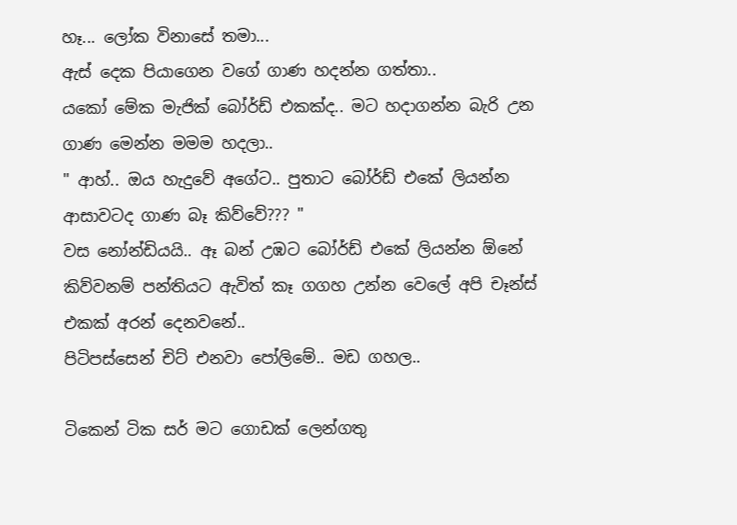හෑ... ලෝක විනාසේ තමා...
ඇස් දෙක පියාගෙන වගේ ගාණ හදන්න ගත්තා..
යකෝ මේක මැජික් බෝර්ඩ් එකක්ද.. මට හදාගන්න බැරි උන ගාණ මෙන්න මමම හදලා..
" ආහ්.. ඔය හැදුවේ අගේට.. පුතාට බෝර්ඩ් එකේ ලියන්න ආසාවටද ගාණ බෑ කිව්වේ??? "
වස නෝන්ඩියයි.. ඈ බන් උඹට බෝර්ඩ් එකේ ලියන්න ඕනේ කිව්වනම් පන්තියට ඇවිත් කෑ ගගහ උන්න වෙලේ අපි චෑන්ස් එකක් අරන් දෙනවනේ..
පිටිපස්සෙන් චිට් එනවා පෝලිමේ.. මඩ ගහල..

ටිකෙන් ටික සර් මට ගොඩක් ලෙන්ගතු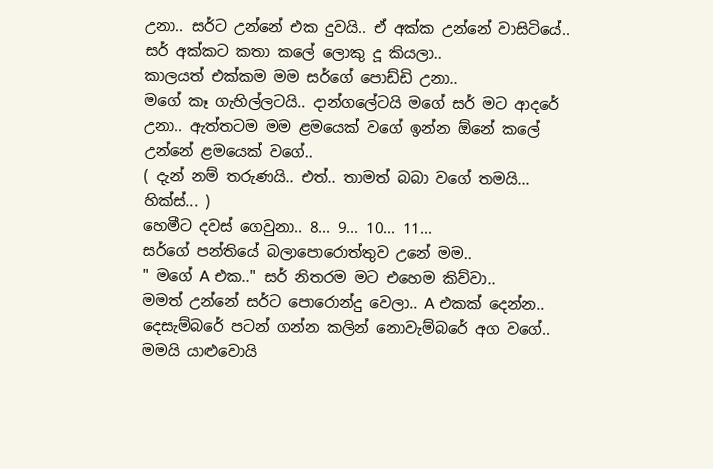උනා.. සර්ට උන්නේ එක දුවයි.. ඒ අක්ක උන්නේ වාසිටියේ..
සර් අක්කට කතා කලේ ලොකු දූ කියලා..
කාලයත් එක්කම මම සර්ගේ පොඩ්ඩි උනා..
මගේ කෑ ගැහිල්ලටයි.. දාන්ගලේටයි මගේ සර් මට ආදරේ උනා.. ඇත්තටම මම ළමයෙක් වගේ ඉන්න ඕනේ කලේ උන්නේ ළමයෙක් වගේ..
( දැන් නම් තරුණයි.. එත්.. තාමත් බබා වගේ තමයි... හික්ස්... )
හෙමීට දවස් ගෙවුනා.. 8... 9... 10... 11...
සර්ගේ පන්තියේ බලාපොරොත්තුව උනේ මම..
" මගේ A එක.." සර් නිතරම මට එහෙම කිව්වා..
මමත් උන්නේ සර්ට පොරොන්දු වෙලා.. A එකක් දෙන්න..
දෙසැම්බරේ පටන් ගන්න කලින් නොවැම්බරේ අග වගේ.. මමයි යාළුවොයි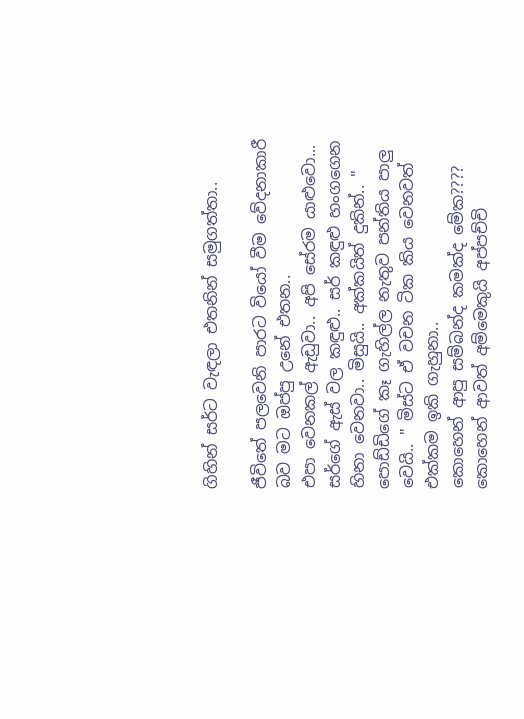ගිහින් සර්ට වැඳලා එතනින් සමුගත්තා..

ජීවිතේ පලවෙනි පාරට වියෝ වීම වේදනාකාරී බව මට ඔප්පු උනේ එතන..
එපා වෙනකල් ඇඩුවා.. අපි සේරම යාළුවො...
සර්ගේ ඇස් වල කඳුළු.. සර් කඳුළු හංගගෙන හිනා වෙනවා.. මිසුයි.. අක්කයිත් දුකින්.. " පොඩ්ඩිගේ කෑ ගැහිල්ල නැතුව පන්තිය පාලු වෙයි.. " මිස්ට ඒ වචන ටික කිය වෙනවත් එක්කම ඉකි ගැහුනා..
කොහෙන් ආපු සම්බන්ද කමක්ද මේක????
කොහෙන් ආවත් අම්මෙකුයි අප්පච්චි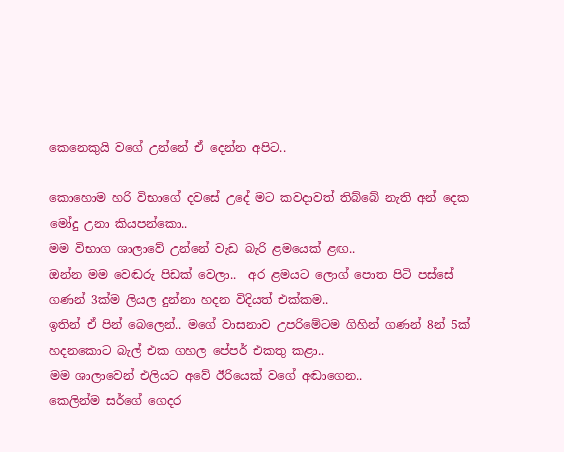කෙනෙකුයි වගේ උන්නේ ඒ දෙන්න අපිට..

කොහොම හරි විභාගේ දවසේ උදේ මට කවදාවත් තිබ්බේ නැති අන් දෙක මෝදු උනා කියපන්කො..
මම විභාග ශාලාවේ උන්නේ වැඩ බැරි ළමයෙක් ළඟ..
ඔන්න මම වෙඬරු පිඩක් වෙලා..  අර ළමයට ලොග් පොත පිටි පස්සේ ගණන් 3ක්ම ලියල දුන්නා හදන විදියත් එක්කම..
ඉතින් ඒ පින් බෙලෙන්.. මගේ වාසනාව උපරිමේටම ගිහින් ගණන් 8න් 5ක් හදනකොට බැල් එක ගහල පේපර් එකතු කළා..
මම ශාලාවෙන් එලියට අවේ ඊරියෙක් වගේ අඬාගෙන..
කෙලින්ම සර්ගේ ගෙදර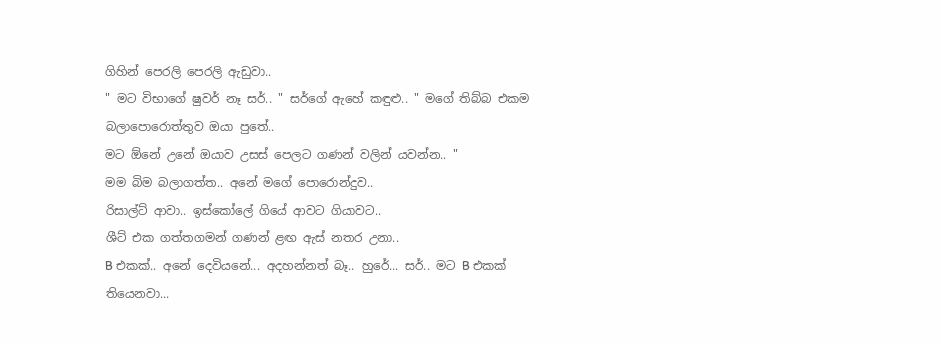ගිහින් පෙරලි පෙරලි ඇඩුවා..
" මට විභාගේ ෂුවර් නෑ සර්.. " සර්ගේ ඇහේ කඳුළු.. " මගේ තිබ්බ එකම බලාපොරොත්තුව ඔයා පුතේ..
මට ඕනේ උනේ ඔයාව උසස් පෙලට ගණන් වලින් යවන්න.. "
මම බිම බලාගත්ත.. අනේ මගේ පොරොන්දුව..
රිසාල්ට් ආවා.. ඉස්කෝලේ ගියේ ආවට ගියාවට..
ශීට් එක ගත්තගමන් ගණන් ළඟ ඇස් නතර උනා..
B එකක්.. අනේ දෙවියනේ... අදහන්නත් බෑ.. හුරේ... සර්.. මට B එකක් තියෙනවා...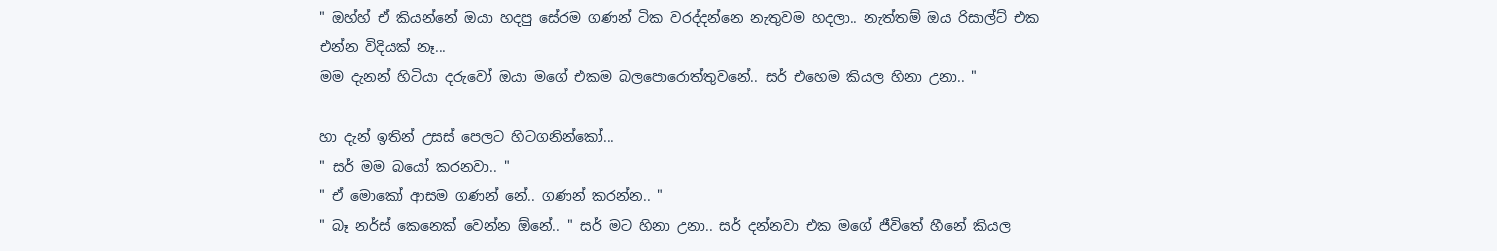" ඔහ්හ් ඒ කියන්නේ ඔයා හදපු සේරම ගණන් ටික වරද්දන්නෙ නැතුවම හදලා.. නැත්තම් ඔය රිසාල්ට් එක එන්න විදියක් නෑ...
මම දැනන් හිටියා දරුවෝ ඔයා මගේ එකම බලපොරොත්තුවනේ.. සර් එහෙම කියල හිනා උනා.. "

හා දැන් ඉතින් උසස් පෙලට හිටගනින්කෝ...
" සර් මම බයෝ කරනවා.. "
" ඒ මොකෝ ආසම ගණන් නේ.. ගණන් කරන්න.. "
" බෑ නර්ස් කෙනෙක් වෙන්න ඕනේ.. " සර් මට හිනා උනා.. සර් දන්නවා එක මගේ ජීවිතේ හීනේ කියල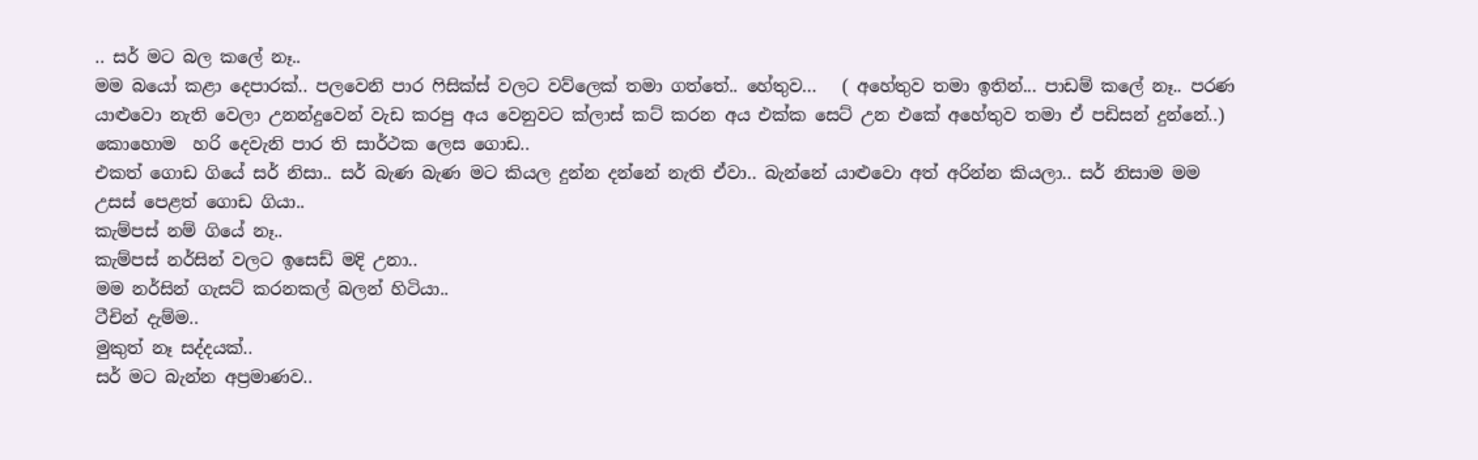.. සර් මට බල කලේ නෑ..
මම බයෝ කළා දෙපාරක්.. පලවෙනි පාර ෆිසික්ස් වලට වව්ලෙක් තමා ගත්තේ.. හේතුව...   ( අහේතුව තමා ඉතින්... පාඩම් කලේ නෑ.. පරණ යාළුවො නැති වෙලා උනන්දුවෙන් වැඩ කරපු අය වෙනුවට ක්ලාස් කට් කරන අය එක්ක සෙට් උන එකේ අහේතුව තමා ඒ පඩිසන් දුන්නේ..)  කොහොම  හරි දෙවැනි පාර ති සාර්ථක ලෙස ගොඩ..
එකත් ගොඩ ගියේ සර් නිසා.. සර් බැණ බැණ මට කියල දුන්න දන්නේ නැති ඒවා.. බැන්නේ යාළුවො අත් අරින්න කියලා.. සර් නිසාම මම උසස් පෙළත් ගොඩ ගියා..
කැම්පස් නම් ගියේ නෑ..
කැම්පස් නර්සින් වලට ඉසෙඩ් මදි උනා..
මම නර්සින් ගැසට් කරනකල් බලන් හිටියා..
ටීචින් දැම්ම..
මුකුත් නෑ සද්දයක්..
සර් මට බැන්න අප්‍රමාණව..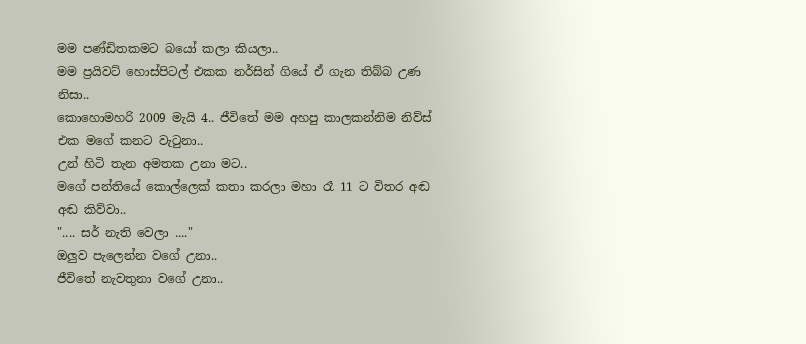මම පණ්ඩිතකමට බයෝ කලා කියලා..
මම ප්‍රයිවට් හොස්පිටල් එකක නර්සින් ගියේ ඒ ගැන තිබ්බ උණ නිසා..
කොහොමහරි 2009 මැයි 4.. ජීවිතේ මම අහපු කාලකන්නිම නිව්ස් එක මගේ කනට වැටුනා..
උන් හිටි තැන අමතක උනා මට..
මගේ පන්තියේ කොල්ලෙක් කතා කරලා මහා රෑ 11 ට විතර අඬ අඬ කිව්වා..
".... සර් නැති වෙලා ...."
ඔලුව පැලෙන්න වගේ උනා..
ජීවිතේ නැවතුනා වගේ උනා..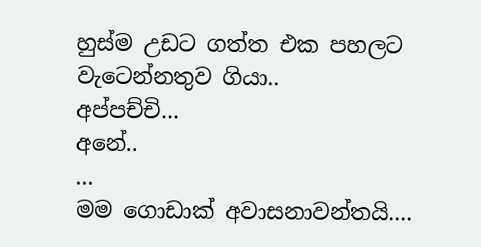හුස්ම උඩට ගත්ත එක පහලට වැටෙන්නතුව ගියා..
අප්පච්චි...
අනේ..
...
මම ගොඩාක් අවාසනාවන්තයි....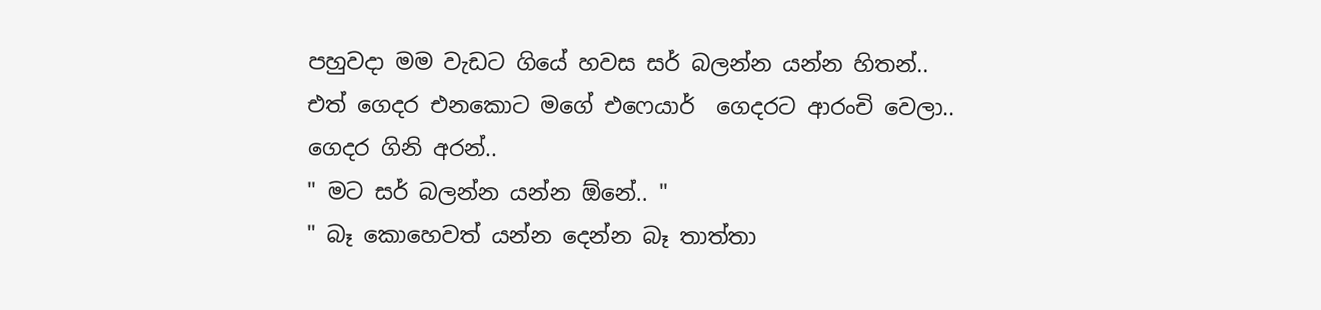පහුවදා මම වැඩට ගියේ හවස සර් බලන්න යන්න හිතන්..
එත් ගෙදර එනකොට මගේ එෆෙයාර්  ගෙදරට ආරංචි වෙලා..
ගෙදර ගිනි අරන්..
" මට සර් බලන්න යන්න ඕනේ.. "
" බෑ කොහෙවත් යන්න දෙන්න බෑ තාත්තා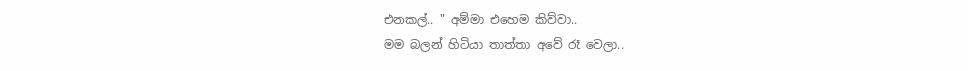එනකල්.. " අම්මා එහෙම කිව්වා..
මම බලන් හිටියා තාත්තා අවේ රෑ වෙලා..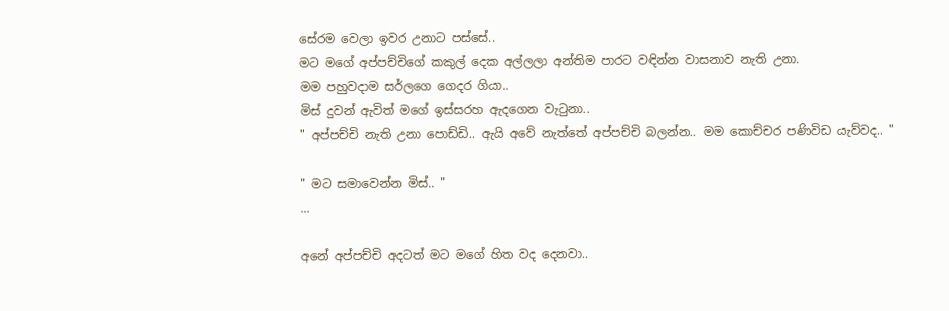සේරම වෙලා ඉවර උනාට පස්සේ..
මට මගේ අප්පච්චිගේ කකුල් දෙක අල්ලලා අන්තිම පාරට වඳින්න වාසනාව නැති උනා.
මම පහුවදාම සර්ලගෙ ගෙදර ගියා..
මිස් දුවන් ඇවිත් මගේ ඉස්සරහ ඇදගෙන වැටුනා..
" අප්පච්චි නැති උනා පොඩ්ඩි.. ඇයි අවේ නැත්තේ අප්පච්චි බලන්න.. මම කොච්චර පණිවිඩ යැව්වද.. "

" මට සමාවෙන්න මිස්.. "
...

අනේ අප්පච්චි අදටත් මට මගේ හිත වද දෙනවා..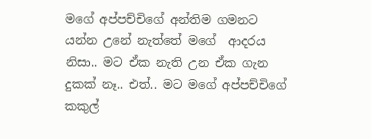මගේ අප්පච්චිගේ අන්තිම ගමනට යන්න උනේ නැත්තේ මගේ  ආදරය නිසා.. මට ඒක නැති උන ඒක ගැන දුකක් නෑ.. එත්.. මට මගේ අප්පච්චිගේ කකුල්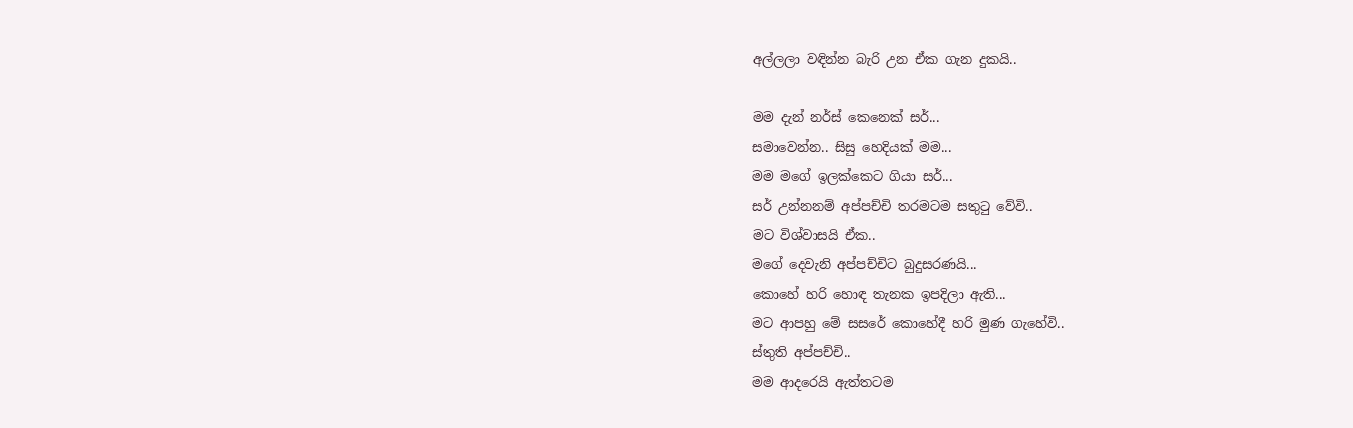අල්ලලා වඳින්න බැරි උන ඒක ගැන දුකයි..

මම දැන් නර්ස් කෙනෙක් සර්...
සමාවෙන්න.. සිසු හෙදියක් මම...
මම මගේ ඉලක්කෙට ගියා සර්...
සර් උන්නනම් අප්පච්චි තරමටම සතුටු වේවි..
මට විශ්වාසයි ඒක..
මගේ දෙවැනි අප්පච්චිට බුදුසරණයි...
කොහේ හරි හොඳ තැනක ඉපදිලා ඇති...
මට ආපහු මේ සසරේ කොහේදී හරි මුණ ගැහේවි..
ස්තුති අප්පච්චි..
මම ආදරෙයි ඇත්තටම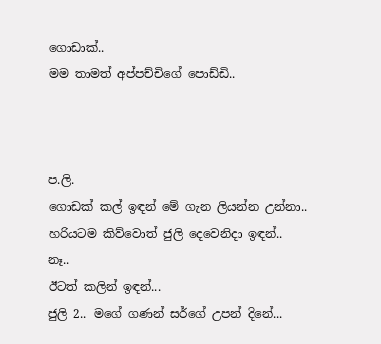ගොඩාක්..
මම තාමත් අප්පච්චිගේ පොඩ්ඩි..



ප.ලි.
ගොඩක් කල් ඉඳන් මේ ගැන ලියන්න උන්නා..
හරියටම කිව්වොත් ජුලි දෙවෙනිදා ඉඳන්..
නෑ..
ඊටත් කලින් ඉඳන්...
ජුලි 2.. මගේ ගණන් සර්ගේ උපන් දිනේ...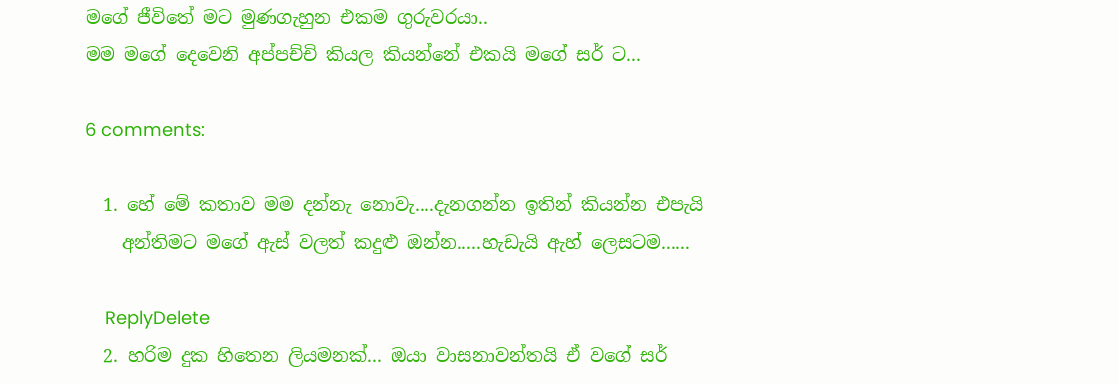මගේ ජීවිතේ මට මුණගැහුන එකම ගුරුවරයා..
මම මගේ දෙවෙනි අප්පච්චි කියල කියන්නේ එකයි මගේ සර් ට...

6 comments:

  1. හේ මේ කතාව මම දන්නැ නොවැ....දැනගන්න ඉතින් කියන්න එපැයි
    අන්තිමට මගේ ඇස් වලත් කදුළු ඔන්න.....හැඩැයි ඇහ් ලෙසටම......

    ReplyDelete
  2. හරිම දුක හිතෙන ලියමනක්... ඔයා වාසනාවන්තයි ඒ වගේ සර්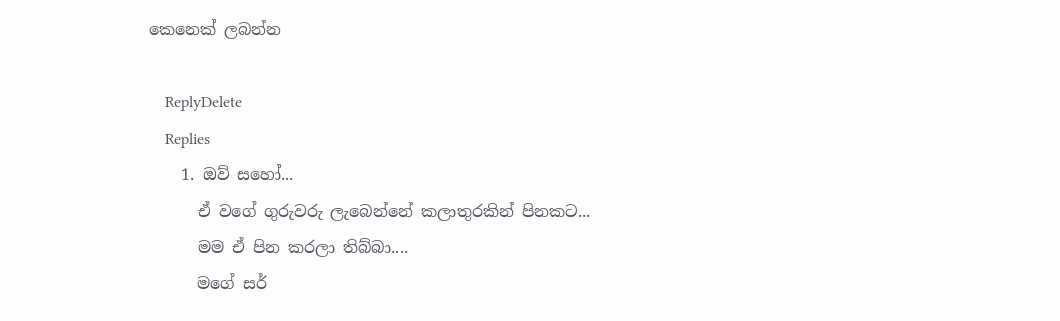කෙනෙක් ලබන්න

    ReplyDelete
    Replies
    1. ඔව් සහෝ...
      ඒ වගේ ගුරුවරු ලැබෙන්නේ කලාතුරකින් පිනකට...
      මම ඒ පින කරලා තිබ්බා....
      මගේ සර්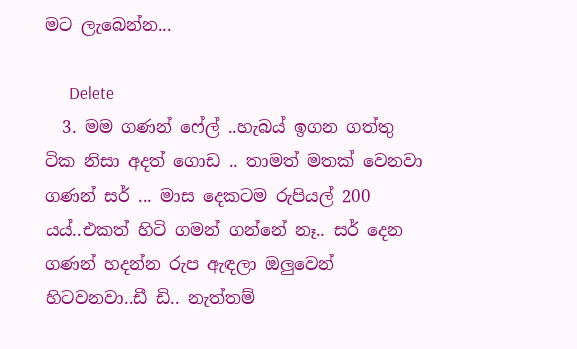මට ලැබෙන්න...

      Delete
  3. මම ගණන් ෆේල් ..හැබය් ඉගන ගත්තු ටික නිසා අදත් ගොඩ .. තාමත් මතක් වෙනවා ගණන් සර් ... මාස දෙකටම රුපියල් 200 යය්..එකත් හිටි ගමන් ගන්නේ නෑ.. සර් දෙන ගණන් හදන්න රුප ඇඳලා ඔලුවෙන් හිටවනවා..ඩී ඩි.. නැත්තම්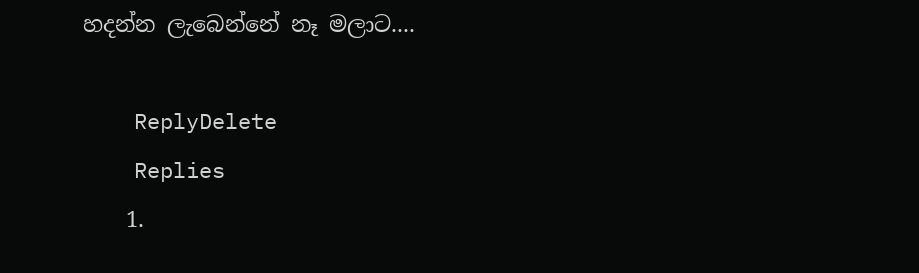හදන්න ලැබෙන්නේ නෑ මලාට....

    ReplyDelete
    Replies
    1.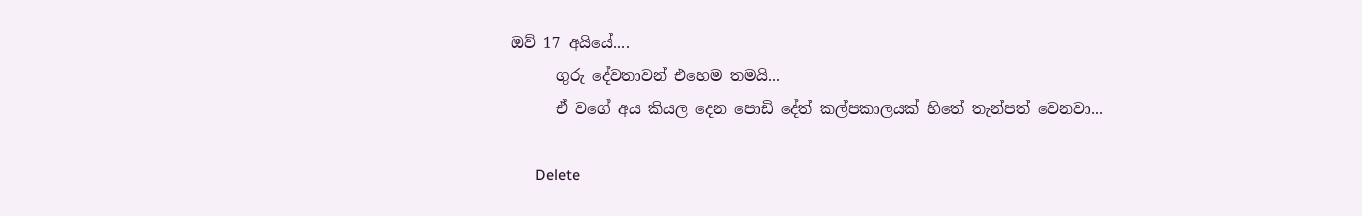ඔව් 17 අයියේ....
      ගුරු දේවතාවන් එහෙම තමයි...
      ඒ වගේ අය කියල දෙන පොඩි දේත් කල්පකාලයක් හිතේ තැන්පත් වෙනවා...

      Delete